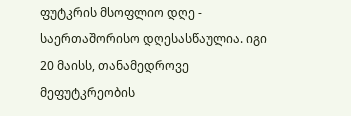ფუტკრის მსოფლიო დღე - საერთაშორისო დღესასწაულია. იგი 20 მაისს, თანამედროვე მეფუტკრეობის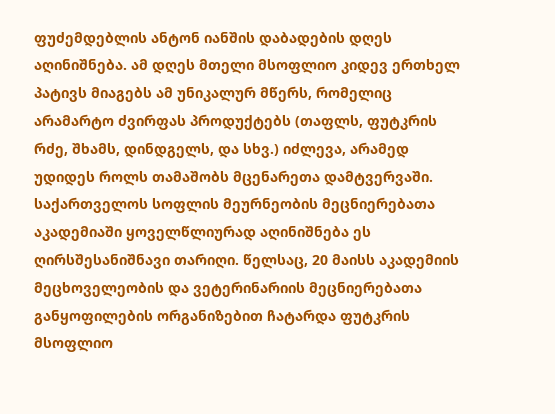ფუძემდებლის ანტონ იანშის დაბადების დღეს აღინიშნება. ამ დღეს მთელი მსოფლიო კიდევ ერთხელ პატივს მიაგებს ამ უნიკალურ მწერს, რომელიც არამარტო ძვირფას პროდუქტებს (თაფლს, ფუტკრის რძე, შხამს, დინდგელს, და სხვ.) იძლევა, არამედ უდიდეს როლს თამაშობს მცენარეთა დამტვერვაში.
საქართველოს სოფლის მეურნეობის მეცნიერებათა აკადემიაში ყოველწლიურად აღინიშნება ეს ღირსშესანიშნავი თარიღი. წელსაც, 20 მაისს აკადემიის მეცხოველეობის და ვეტერინარიის მეცნიერებათა განყოფილების ორგანიზებით ჩატარდა ფუტკრის მსოფლიო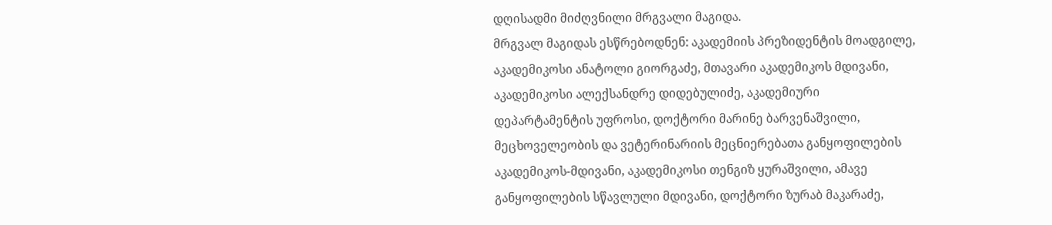დღისადმი მიძღვნილი მრგვალი მაგიდა.
მრგვალ მაგიდას ესწრებოდნენ: აკადემიის პრეზიდენტის მოადგილე, აკადემიკოსი ანატოლი გიორგაძე, მთავარი აკადემიკოს მდივანი, აკადემიკოსი ალექსანდრე დიდებულიძე, აკადემიური დეპარტამენტის უფროსი, დოქტორი მარინე ბარვენაშვილი, მეცხოველეობის და ვეტერინარიის მეცნიერებათა განყოფილების აკადემიკოს-მდივანი, აკადემიკოსი თენგიზ ყურაშვილი, ამავე განყოფილების სწავლული მდივანი, დოქტორი ზურაბ მაკარაძე,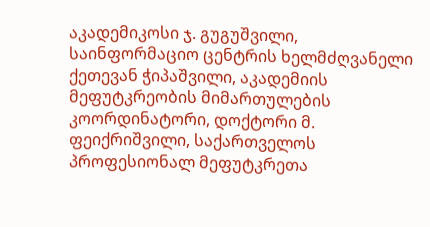აკადემიკოსი ჯ. გუგუშვილი, საინფორმაციო ცენტრის ხელმძღვანელი ქეთევან ჭიპაშვილი, აკადემიის მეფუტკრეობის მიმართულების კოორდინატორი, დოქტორი მ. ფეიქრიშვილი, საქართველოს პროფესიონალ მეფუტკრეთა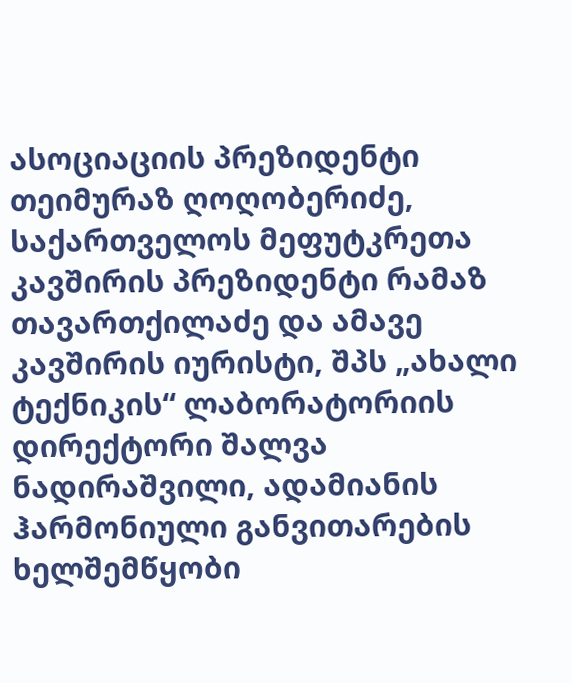ასოციაციის პრეზიდენტი თეიმურაზ ღოღობერიძე, საქართველოს მეფუტკრეთა კავშირის პრეზიდენტი რამაზ თავართქილაძე და ამავე კავშირის იურისტი, შპს „ახალი ტექნიკის“ ლაბორატორიის დირექტორი შალვა ნადირაშვილი, ადამიანის ჰარმონიული განვითარების ხელშემწყობი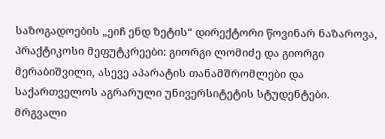საზოგადოების „ეიჩ ენდ ზეტის“ დირექტორი წოვინარ ნაზაროვა, პრაქტიკოსი მეფუტკრეები: გიორგი ლომიძე და გიორგი მერაბიშვილი, ასევე აპარატის თანამშრომლები და საქართველოს აგრარული უნივერსიტეტის სტუდენტები.
მრგვალი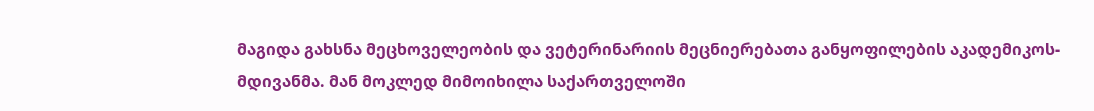მაგიდა გახსნა მეცხოველეობის და ვეტერინარიის მეცნიერებათა განყოფილების აკადემიკოს-მდივანმა. მან მოკლედ მიმოიხილა საქართველოში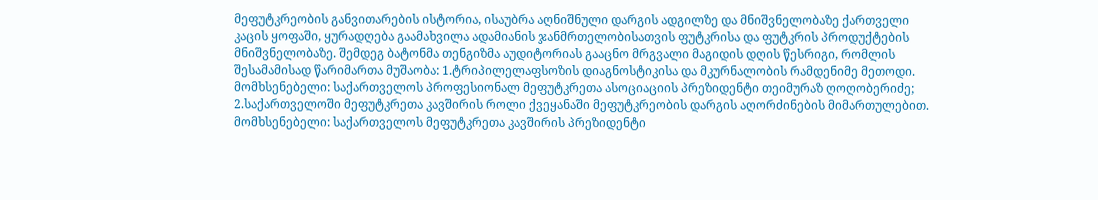მეფუტკრეობის განვითარების ისტორია, ისაუბრა აღნიშნული დარგის ადგილზე და მნიშვნელობაზე ქართველი კაცის ყოფაში, ყურადღება გაამახვილა ადამიანის ჯანმრთელობისათვის ფუტკრისა და ფუტკრის პროდუქტების მნიშვნელობაზე. შემდეგ ბატონმა თენგიზმა აუდიტორიას გააცნო მრგვალი მაგიდის დღის წესრიგი, რომლის შესამამისად წარიმართა მუშაობა: 1.ტრიპილელაფსოზის დიაგნოსტიკისა და მკურნალობის რამდენიმე მეთოდი. მომხსენებელი: საქართველოს პროფესიონალ მეფუტკრეთა ასოციაციის პრეზიდენტი თეიმურაზ ღოღობერიძე; 2.საქართველოში მეფუტკრეთა კავშირის როლი ქვეყანაში მეფუტკრეობის დარგის აღორძინების მიმართულებით. მომხსენებელი: საქართველოს მეფუტკრეთა კავშირის პრეზიდენტი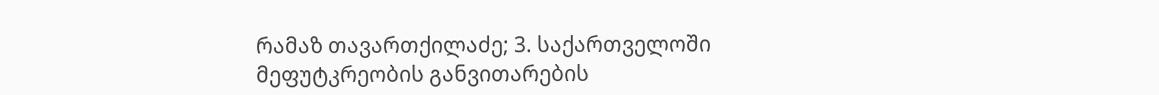რამაზ თავართქილაძე; 3. საქართველოში მეფუტკრეობის განვითარების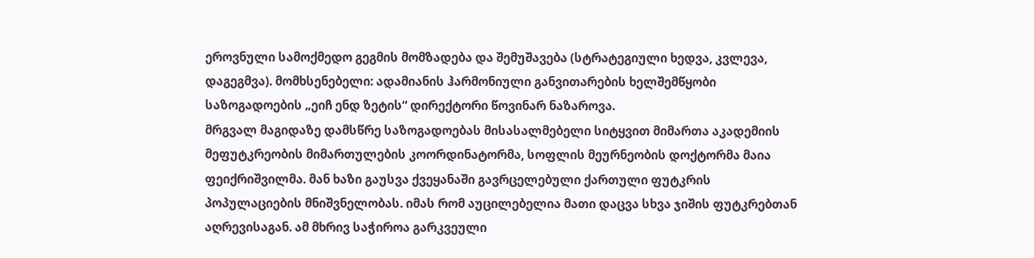ეროვნული სამოქმედო გეგმის მომზადება და შემუშავება (სტრატეგიული ხედვა, კვლევა, დაგეგმვა). მომხსენებელი: ადამიანის ჰარმონიული განვითარების ხელშემწყობი საზოგადოების „ეიჩ ენდ ზეტის“ დირექტორი წოვინარ ნაზაროვა.
მრგვალ მაგიდაზე დამსწრე საზოგადოებას მისასალმებელი სიტყვით მიმართა აკადემიის მეფუტკრეობის მიმართულების კოორდინატორმა, სოფლის მეურნეობის დოქტორმა მაია ფეიქრიშვილმა. მან ხაზი გაუსვა ქვეყანაში გავრცელებული ქართული ფუტკრის პოპულაციების მნიშვნელობას. იმას რომ აუცილებელია მათი დაცვა სხვა ჯიშის ფუტკრებთან აღრევისაგან. ამ მხრივ საჭიროა გარკვეული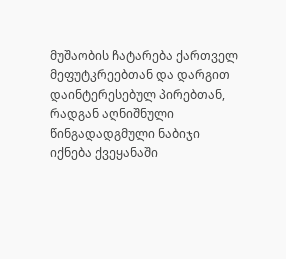მუშაობის ჩატარება ქართველ მეფუტკრეებთან და დარგით დაინტერესებულ პირებთან, რადგან აღნიშნული წინგადადგმული ნაბიჯი იქნება ქვეყანაში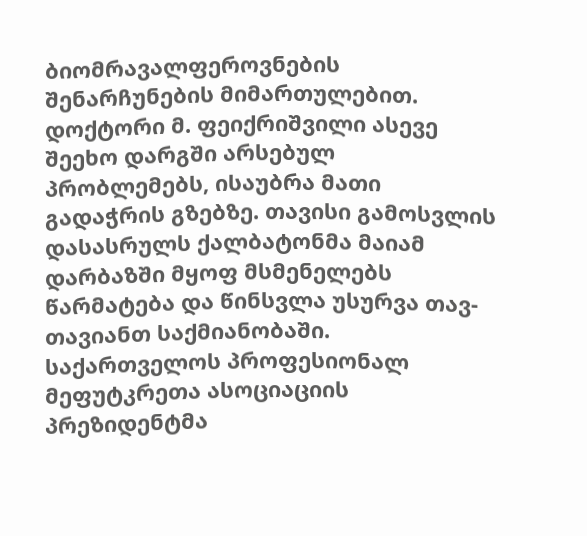ბიომრავალფეროვნების შენარჩუნების მიმართულებით. დოქტორი მ. ფეიქრიშვილი ასევე შეეხო დარგში არსებულ პრობლემებს, ისაუბრა მათი გადაჭრის გზებზე. თავისი გამოსვლის დასასრულს ქალბატონმა მაიამ დარბაზში მყოფ მსმენელებს წარმატება და წინსვლა უსურვა თავ-თავიანთ საქმიანობაში.
საქართველოს პროფესიონალ მეფუტკრეთა ასოციაციის პრეზიდენტმა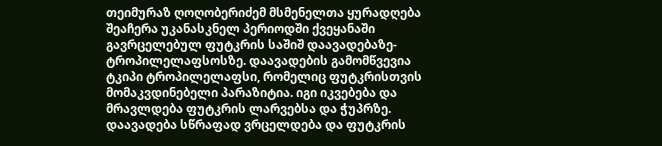თეიმურაზ ღოღობერიძემ მსმენელთა ყურადღება შეაჩერა უკანასკნელ პერიოდში ქვეყანაში გავრცელებულ ფუტკრის საშიშ დაავადებაზე-ტროპილელაფსოსზე. დაავადების გამომწვევია ტკიპი ტროპილელაფსი, რომელიც ფუტკრისთვის მომაკვდინებელი პარაზიტია. იგი იკვებება და მრავლდება ფუტკრის ლარვებსა და ჭუპრზე. დაავადება სწრაფად ვრცელდება და ფუტკრის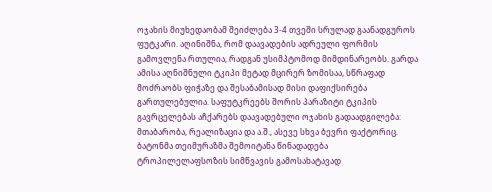ოჯახის მიუხედაობამ შეიძლება 3-4 თვეში სრულად გაანადგუროს ფუტკარი. აღინიშნა, რომ დაავადების ადრეული ფორმის გამოვლენა რთულია, რადგან უსიმპტომოდ მიმდინარეობს. გარდა ამისა აღნიშნული ტკიპი მეტად მცირერ ზომისაა, სწრაფად მოძრაობს ფიჭაზე და შესაბამისად მისი დაფიქსირება გართულებულია. საფუტკრეებს შორის პარაზიტი ტკიპის გავრცელებას აჩქარებს დაავადებული ოჯახის გადაადგილება: მთაბარობა, რეალიზაცია და ა.შ., ასევე სხვა ბევრი ფაქტორიც. ბატონმა თეიმურაზმა შემოიტანა წინადადება ტროპილელაფსოზის სიმწვავის გამოსახატავად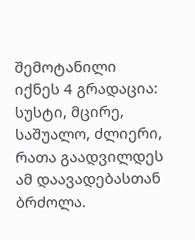შემოტანილი იქნეს 4 გრადაცია: სუსტი, მცირე, საშუალო, ძლიერი, რათა გაადვილდეს ამ დაავადებასთან ბრძოლა.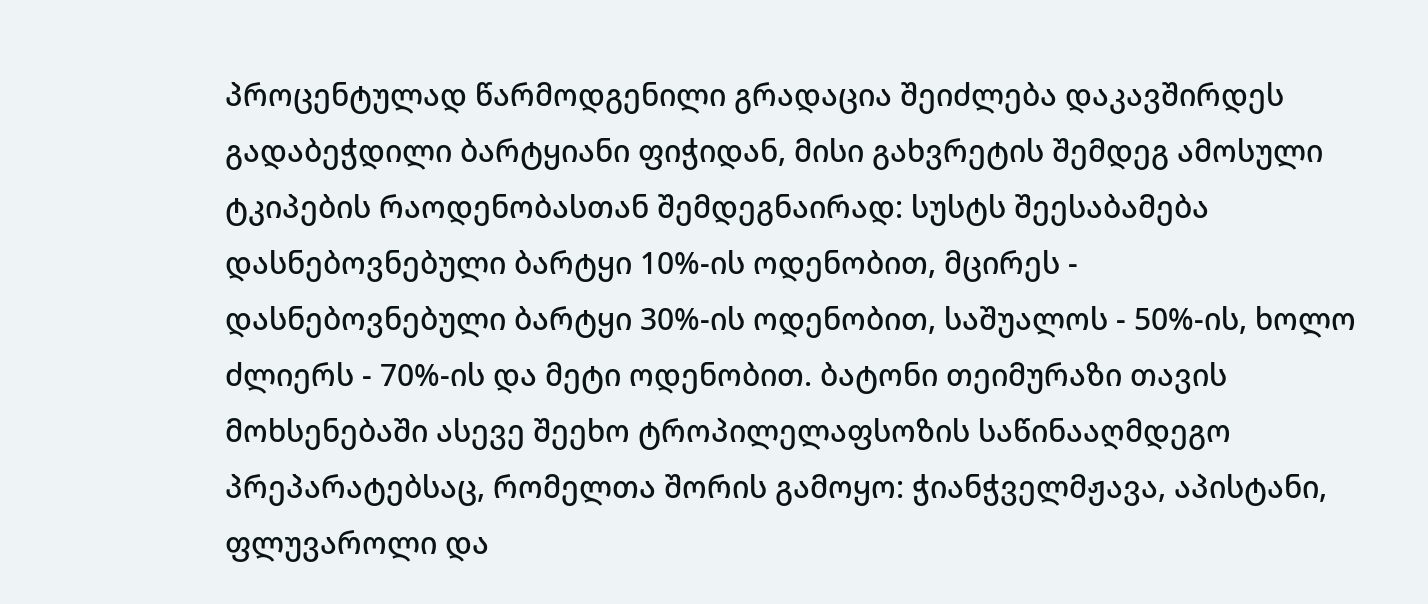პროცენტულად წარმოდგენილი გრადაცია შეიძლება დაკავშირდეს გადაბეჭდილი ბარტყიანი ფიჭიდან, მისი გახვრეტის შემდეგ ამოსული ტკიპების რაოდენობასთან შემდეგნაირად: სუსტს შეესაბამება დასნებოვნებული ბარტყი 10%-ის ოდენობით, მცირეს - დასნებოვნებული ბარტყი 30%-ის ოდენობით, საშუალოს - 50%-ის, ხოლო ძლიერს - 70%-ის და მეტი ოდენობით. ბატონი თეიმურაზი თავის მოხსენებაში ასევე შეეხო ტროპილელაფსოზის საწინააღმდეგო პრეპარატებსაც, რომელთა შორის გამოყო: ჭიანჭველმჟავა, აპისტანი, ფლუვაროლი და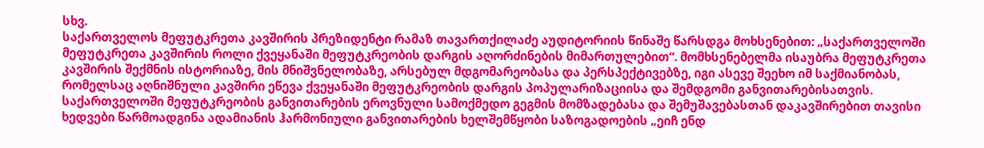სხვ.
საქართველოს მეფუტკრეთა კავშირის პრეზიდენტი რამაზ თავართქილაძე აუდიტორიის წინაშე წარსდგა მოხსენებით: „საქართველოში მეფუტკრეთა კავშირის როლი ქვეყანაში მეფუტკრეობის დარგის აღორძინების მიმართულებით“. მომხსენებელმა ისაუბრა მეფუტკრეთა კავშირის შექმნის ისტორიაზე, მის მნიშვნელობაზე, არსებულ მდგომარეობასა და პერსპექტივებზე, იგი ასევე შეეხო იმ საქმიანობას, რომელსაც აღნიშნული კავშირი ეწევა ქვეყანაში მეფუტკრეობის დარგის პოპულარიზაციისა და შემდგომი განვითარებისათვის.
საქართველოში მეფუტკრეობის განვითარების ეროვნული სამოქმედო გეგმის მომზადებასა და შემუშავებასთან დაკავშირებით თავისი ხედვები წარმოადგინა ადამიანის ჰარმონიული განვითარების ხელშემწყობი საზოგადოების „ეიჩ ენდ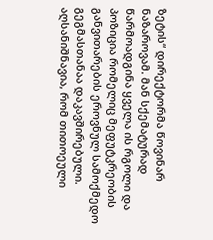ზეტის“ დირექტორმა წოვინარ ნაზაროვამ. მან სქემატურად წარმოადგინა ყველა ის რგოლი და პოზიცია რომელიც მეფუტკრეობის განვითარების ეროვნულ სამოქმედო გეგმასთანაა დაკავშირებული.
აღსანიშნავია, რომ თითოეული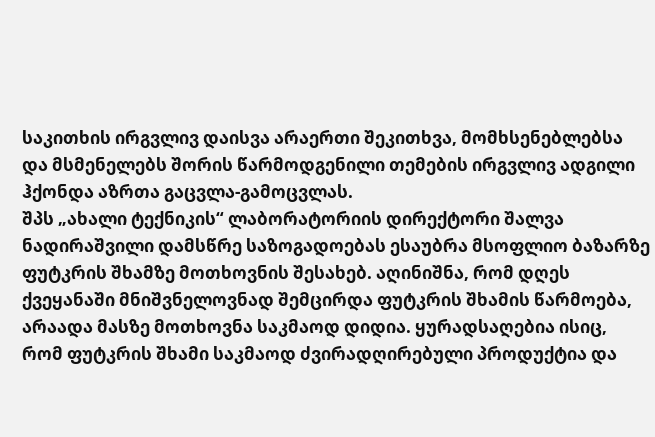საკითხის ირგვლივ დაისვა არაერთი შეკითხვა, მომხსენებლებსა და მსმენელებს შორის წარმოდგენილი თემების ირგვლივ ადგილი ჰქონდა აზრთა გაცვლა-გამოცვლას.
შპს „ახალი ტექნიკის“ ლაბორატორიის დირექტორი შალვა ნადირაშვილი დამსწრე საზოგადოებას ესაუბრა მსოფლიო ბაზარზე ფუტკრის შხამზე მოთხოვნის შესახებ. აღინიშნა, რომ დღეს ქვეყანაში მნიშვნელოვნად შემცირდა ფუტკრის შხამის წარმოება, არაადა მასზე მოთხოვნა საკმაოდ დიდია. ყურადსაღებია ისიც, რომ ფუტკრის შხამი საკმაოდ ძვირადღირებული პროდუქტია და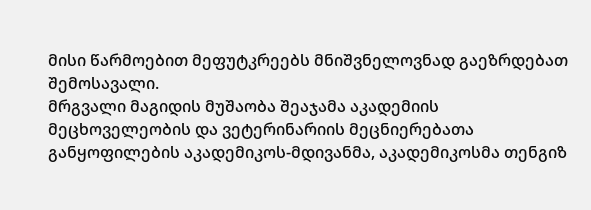მისი წარმოებით მეფუტკრეებს მნიშვნელოვნად გაეზრდებათ შემოსავალი.
მრგვალი მაგიდის მუშაობა შეაჯამა აკადემიის მეცხოველეობის და ვეტერინარიის მეცნიერებათა განყოფილების აკადემიკოს-მდივანმა, აკადემიკოსმა თენგიზ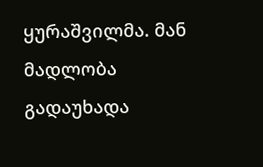ყურაშვილმა. მან მადლობა გადაუხადა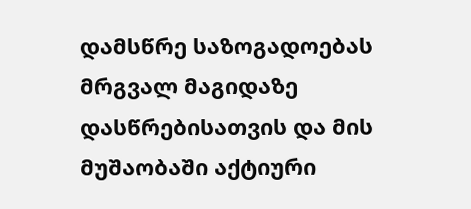დამსწრე საზოგადოებას მრგვალ მაგიდაზე დასწრებისათვის და მის მუშაობაში აქტიური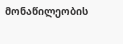მონაწილეობის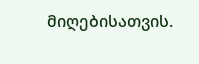მიღებისათვის.